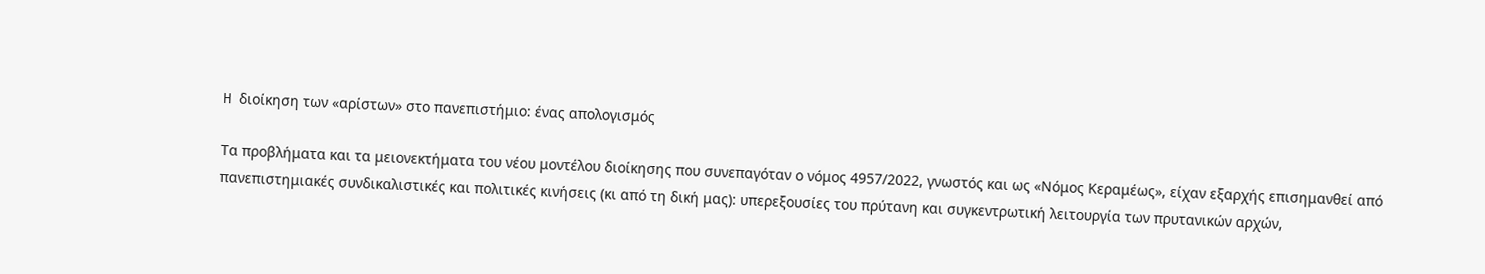H διοίκηση των «αρίστων» στο πανεπιστήμιο: ένας απολογισμός

Τα προβλήματα και τα μειονεκτήματα του νέου μοντέλου διοίκησης που συνεπαγόταν ο νόμος 4957/2022, γνωστός και ως «Νόμος Κεραμέως», είχαν εξαρχής επισημανθεί από πανεπιστημιακές συνδικαλιστικές και πολιτικές κινήσεις (κι από τη δική μας): υπερεξουσίες του πρύτανη και συγκεντρωτική λειτουργία των πρυτανικών αρχών,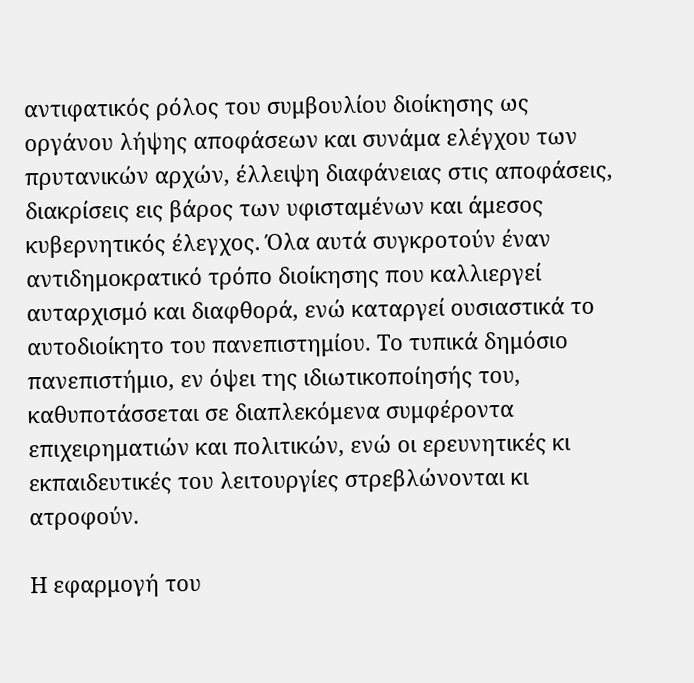αντιφατικός ρόλος του συμβουλίου διοίκησης ως οργάνου λήψης αποφάσεων και συνάμα ελέγχου των πρυτανικών αρχών, έλλειψη διαφάνειας στις αποφάσεις, διακρίσεις εις βάρος των υφισταμένων και άμεσος κυβερνητικός έλεγχος. Όλα αυτά συγκροτούν έναν αντιδημοκρατικό τρόπο διοίκησης που καλλιεργεί αυταρχισμό και διαφθορά, ενώ καταργεί ουσιαστικά το αυτοδιοίκητο του πανεπιστημίου. Το τυπικά δημόσιο πανεπιστήμιο, εν όψει της ιδιωτικοποίησής του, καθυποτάσσεται σε διαπλεκόμενα συμφέροντα επιχειρηματιών και πολιτικών, ενώ οι ερευνητικές κι εκπαιδευτικές του λειτουργίες στρεβλώνονται κι ατροφούν.

Η εφαρμογή του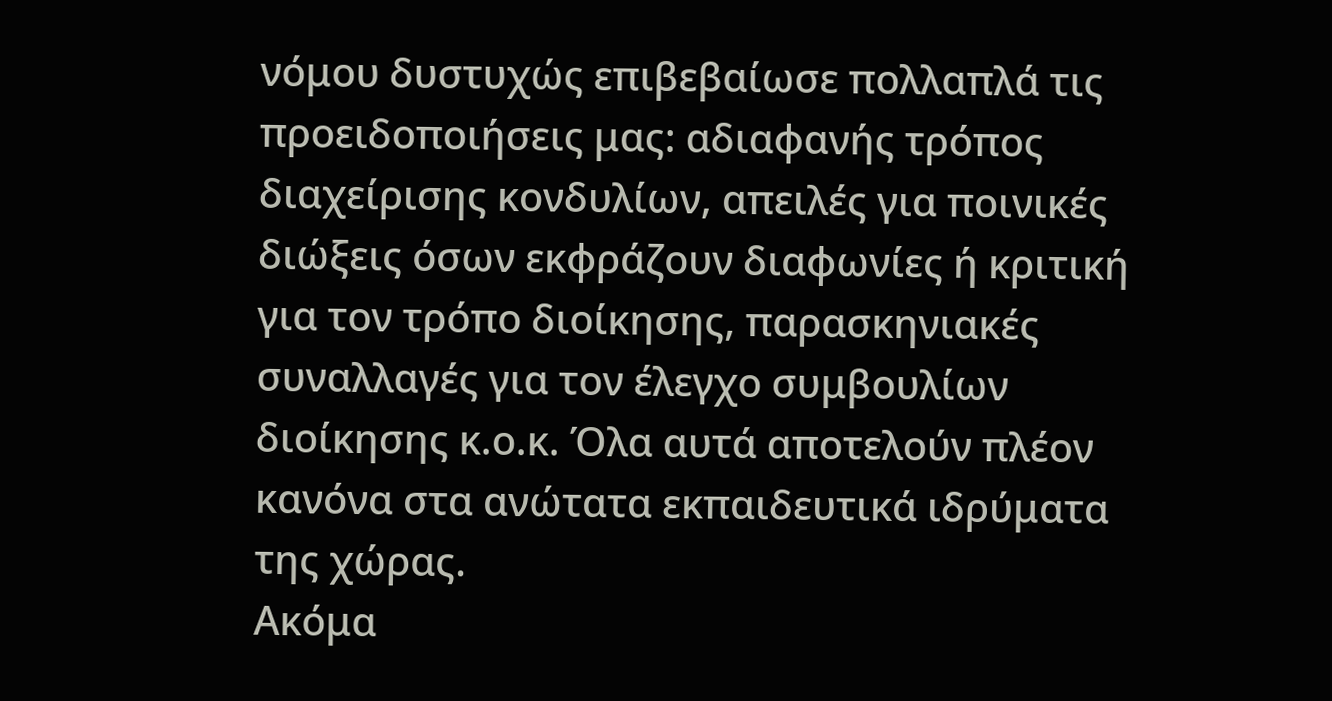νόμου δυστυχώς επιβεβαίωσε πολλαπλά τις προειδοποιήσεις μας: αδιαφανής τρόπος διαχείρισης κονδυλίων, απειλές για ποινικές διώξεις όσων εκφράζουν διαφωνίες ή κριτική για τον τρόπο διοίκησης, παρασκηνιακές συναλλαγές για τον έλεγχο συμβουλίων διοίκησης κ.ο.κ. Όλα αυτά αποτελούν πλέον κανόνα στα ανώτατα εκπαιδευτικά ιδρύματα της χώρας.
Ακόμα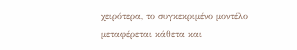χειρότερα, το συγκεκριμένο μοντέλο μεταφέρεται κάθετα και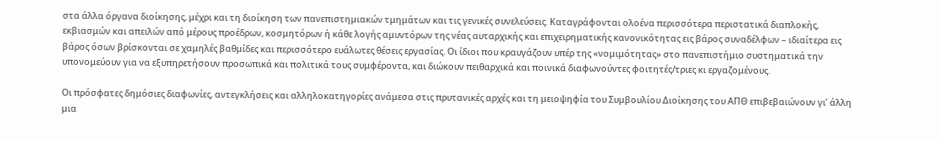στα άλλα όργανα διοίκησης, μέχρι και τη διοίκηση των πανεπιστημιακών τμημάτων και τις γενικές συνελεύσεις. Καταγράφονται ολοένα περισσότερα περιστατικά διαπλοκής, εκβιασμών και απειλών από μέρους προέδρων, κοσμητόρων ή κάθε λογής αμυντόρων της νέας αυταρχικής και επιχειρηματικής κανονικότητας εις βάρος συναδέλφων – ιδιαίτερα εις βάρος όσων βρίσκονται σε χαμηλές βαθμίδες και περισσότερο ευάλωτες θέσεις εργασίας. Οι ίδιοι που κραυγάζουν υπέρ της «νομιμότητας» στο πανεπιστήμιο συστηματικά την υπονομεύουν για να εξυπηρετήσουν προσωπικά και πολιτικά τους συμφέροντα, και διώκουν πειθαρχικά και ποινικά διαφωνούντες φοιτητές/τριες κι εργαζομένους.

Οι πρόσφατες δημόσιες διαφωνίες, αντεγκλήσεις και αλληλοκατηγορίες ανάμεσα στις πρυτανικές αρχές και τη μειοψηφία του Συμβουλίου Διοίκησης του ΑΠΘ επιβεβαιώνουν γι’ άλλη μια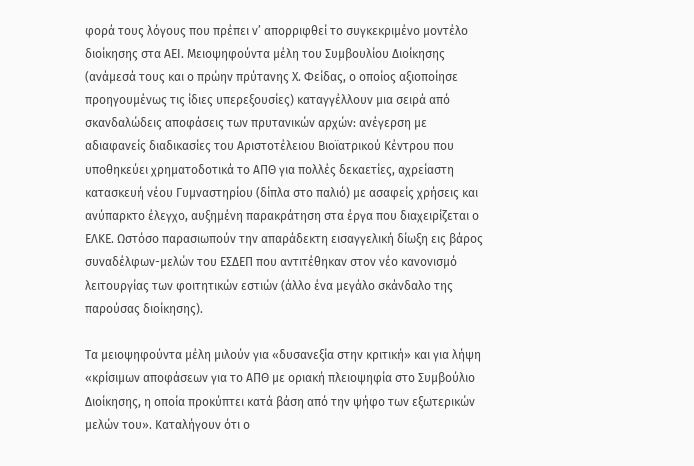φορά τους λόγους που πρέπει ν’ απορριφθεί το συγκεκριμένο μοντέλο διοίκησης στα ΑΕΙ. Μειοψηφούντα μέλη του Συμβουλίου Διοίκησης (ανάμεσά τους και ο πρώην πρύτανης Χ. Φείδας, ο οποίος αξιοποίησε προηγουμένως τις ίδιες υπερεξουσίες) καταγγέλλουν μια σειρά από σκανδαλώδεις αποφάσεις των πρυτανικών αρχών: ανέγερση με αδιαφανείς διαδικασίες του Αριστοτέλειου Βιοϊατρικού Κέντρου που υποθηκεύει χρηματοδοτικά το ΑΠΘ για πολλές δεκαετίες, αχρείαστη κατασκευή νέου Γυμναστηρίου (δίπλα στο παλιό) με ασαφείς χρήσεις και ανύπαρκτο έλεγχο, αυξημένη παρακράτηση στα έργα που διαχειρίζεται ο ΕΛΚΕ. Ωστόσο παρασιωπούν την απαράδεκτη εισαγγελική δίωξη εις βάρος συναδέλφων-μελών του ΕΣΔΕΠ που αντιτέθηκαν στον νέο κανονισμό λειτουργίας των φοιτητικών εστιών (άλλο ένα μεγάλο σκάνδαλο της παρούσας διοίκησης).

Τα μειοψηφούντα μέλη μιλούν για «δυσανεξία στην κριτική» και για λήψη «κρίσιμων αποφάσεων για το ΑΠΘ με οριακή πλειοψηφία στο Συμβούλιο Διοίκησης, η οποία προκύπτει κατά βάση από την ψήφο των εξωτερικών μελών του». Καταλήγουν ότι ο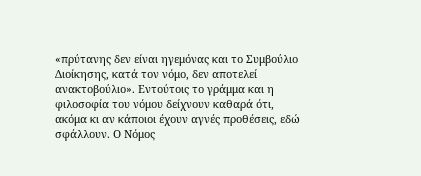«πρύτανης δεν είναι ηγεμόνας και το Συμβούλιο Διοίκησης, κατά τον νόμο, δεν αποτελεί ανακτοβούλιο». Εντούτοις το γράμμα και η φιλοσοφία του νόμου δείχνουν καθαρά ότι, ακόμα κι αν κάποιοι έχουν αγνές προθέσεις, εδώ σφάλλουν. Ο Νόμος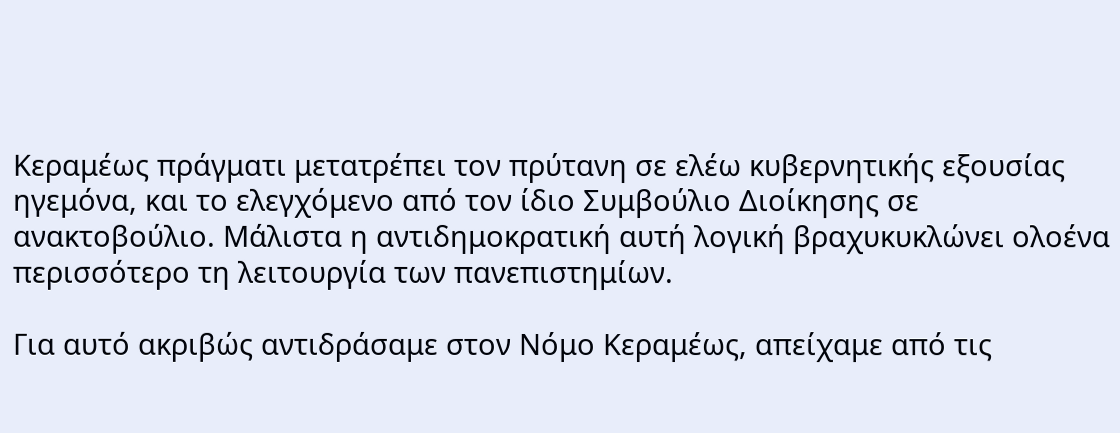Κεραμέως πράγματι μετατρέπει τον πρύτανη σε ελέω κυβερνητικής εξουσίας ηγεμόνα, και το ελεγχόμενο από τον ίδιο Συμβούλιο Διοίκησης σε ανακτοβούλιο. Μάλιστα η αντιδημοκρατική αυτή λογική βραχυκυκλώνει ολοένα περισσότερο τη λειτουργία των πανεπιστημίων.

Για αυτό ακριβώς αντιδράσαμε στον Νόμο Κεραμέως, απείχαμε από τις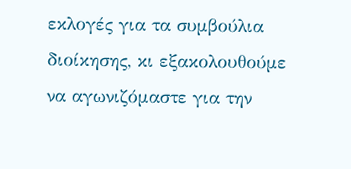εκλογές για τα συμβούλια διοίκησης, κι εξακολουθούμε να αγωνιζόμαστε για την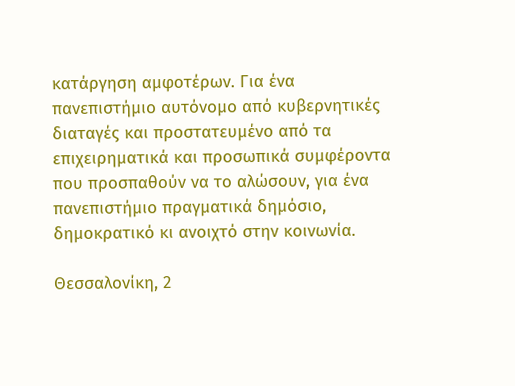κατάργηση αμφοτέρων. Για ένα πανεπιστήμιο αυτόνομο από κυβερνητικές διαταγές και προστατευμένο από τα επιχειρηματικά και προσωπικά συμφέροντα που προσπαθούν να το αλώσουν, για ένα πανεπιστήμιο πραγματικά δημόσιο, δημοκρατικό κι ανοιχτό στην κοινωνία.

Θεσσαλονίκη, 2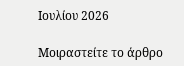Ιουλίου 2026

Μοιραστείτε το άρθρο